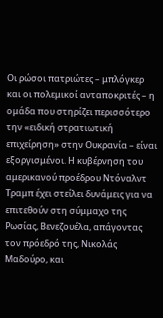Οι ρώσοι πατριώτες – μπλόγκερ και οι πολεμικοί ανταποκριτές – η ομάδα που στηρίζει περισσότερο την «ειδική στρατιωτική επιχείρηση» στην Ουκρανία – είναι εξοργισμένοι. Η κυβέρνηση του αμερικανού προέδρου Ντόναλντ Τραμπ έχει στείλει δυνάμεις για να επιτεθούν στη σύμμαχο της Ρωσίας, Βενεζουέλα, απάγοντας τον πρόεδρό της, Νικολάς Μαδούρο, και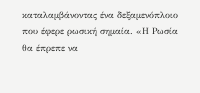καταλαμβάνοντας ένα δεξαμενόπλοιο που έφερε ρωσική σημαία. «Η Ρωσία θα έπρεπε να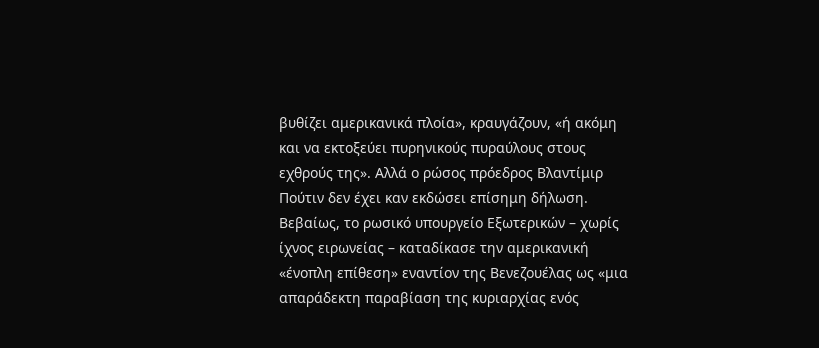βυθίζει αμερικανικά πλοία», κραυγάζουν, «ή ακόμη και να εκτοξεύει πυρηνικούς πυραύλους στους εχθρούς της». Αλλά ο ρώσος πρόεδρος Βλαντίμιρ Πούτιν δεν έχει καν εκδώσει επίσημη δήλωση.
Βεβαίως, το ρωσικό υπουργείο Εξωτερικών – χωρίς ίχνος ειρωνείας – καταδίκασε την αμερικανική «ένοπλη επίθεση» εναντίον της Βενεζουέλας ως «μια απαράδεκτη παραβίαση της κυριαρχίας ενός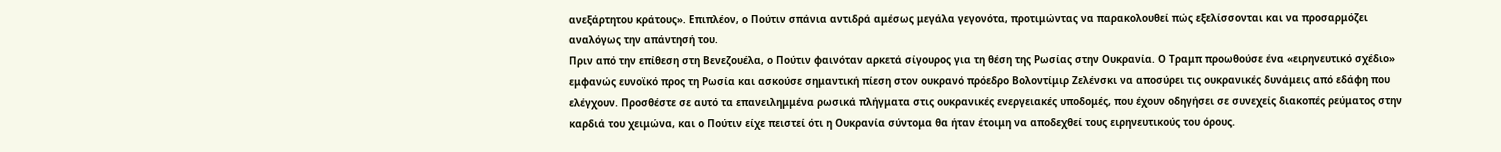ανεξάρτητου κράτους». Επιπλέον, ο Πούτιν σπάνια αντιδρά αμέσως μεγάλα γεγονότα, προτιμώντας να παρακολουθεί πώς εξελίσσονται και να προσαρμόζει αναλόγως την απάντησή του.
Πριν από την επίθεση στη Βενεζουέλα, ο Πούτιν φαινόταν αρκετά σίγουρος για τη θέση της Ρωσίας στην Ουκρανία. Ο Τραμπ προωθούσε ένα «ειρηνευτικό σχέδιο» εμφανώς ευνοϊκό προς τη Ρωσία και ασκούσε σημαντική πίεση στον ουκρανό πρόεδρο Βολοντίμιρ Ζελένσκι να αποσύρει τις ουκρανικές δυνάμεις από εδάφη που ελέγχουν. Προσθέστε σε αυτό τα επανειλημμένα ρωσικά πλήγματα στις ουκρανικές ενεργειακές υποδομές, που έχουν οδηγήσει σε συνεχείς διακοπές ρεύματος στην καρδιά του χειμώνα, και ο Πούτιν είχε πειστεί ότι η Ουκρανία σύντομα θα ήταν έτοιμη να αποδεχθεί τους ειρηνευτικούς του όρους.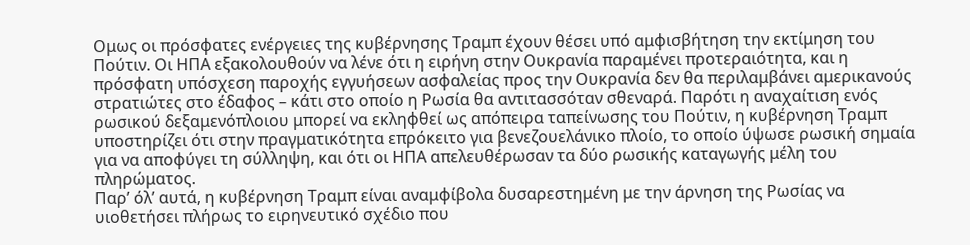Ομως οι πρόσφατες ενέργειες της κυβέρνησης Τραμπ έχουν θέσει υπό αμφισβήτηση την εκτίμηση του Πούτιν. Οι ΗΠΑ εξακολουθούν να λένε ότι η ειρήνη στην Ουκρανία παραμένει προτεραιότητα, και η πρόσφατη υπόσχεση παροχής εγγυήσεων ασφαλείας προς την Ουκρανία δεν θα περιλαμβάνει αμερικανούς στρατιώτες στο έδαφος – κάτι στο οποίο η Ρωσία θα αντιτασσόταν σθεναρά. Παρότι η αναχαίτιση ενός ρωσικού δεξαμενόπλοιου μπορεί να εκληφθεί ως απόπειρα ταπείνωσης του Πούτιν, η κυβέρνηση Τραμπ υποστηρίζει ότι στην πραγματικότητα επρόκειτο για βενεζουελάνικο πλοίο, το οποίο ύψωσε ρωσική σημαία για να αποφύγει τη σύλληψη, και ότι οι ΗΠΑ απελευθέρωσαν τα δύο ρωσικής καταγωγής μέλη του πληρώματος.
Παρ’ όλ’ αυτά, η κυβέρνηση Τραμπ είναι αναμφίβολα δυσαρεστημένη με την άρνηση της Ρωσίας να υιοθετήσει πλήρως το ειρηνευτικό σχέδιο που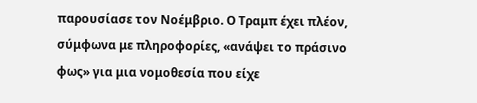παρουσίασε τον Νοέμβριο. Ο Τραμπ έχει πλέον, σύμφωνα με πληροφορίες, «ανάψει το πράσινο φως» για μια νομοθεσία που είχε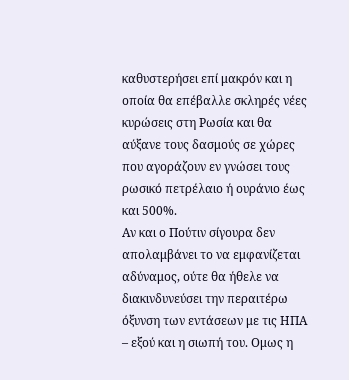καθυστερήσει επί μακρόν και η οποία θα επέβαλλε σκληρές νέες κυρώσεις στη Ρωσία και θα αύξανε τους δασμούς σε χώρες που αγοράζουν εν γνώσει τους ρωσικό πετρέλαιο ή ουράνιο έως και 500%.
Αν και ο Πούτιν σίγουρα δεν απολαμβάνει το να εμφανίζεται αδύναμος, ούτε θα ήθελε να διακινδυνεύσει την περαιτέρω όξυνση των εντάσεων με τις ΗΠΑ – εξού και η σιωπή του. Ομως η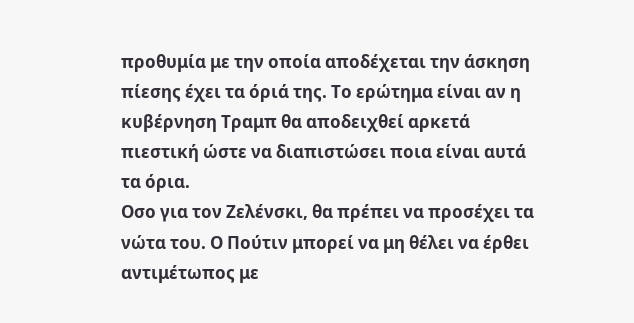προθυμία με την οποία αποδέχεται την άσκηση πίεσης έχει τα όριά της. Το ερώτημα είναι αν η κυβέρνηση Τραμπ θα αποδειχθεί αρκετά πιεστική ώστε να διαπιστώσει ποια είναι αυτά τα όρια.
Οσο για τον Ζελένσκι, θα πρέπει να προσέχει τα νώτα του. Ο Πούτιν μπορεί να μη θέλει να έρθει αντιμέτωπος με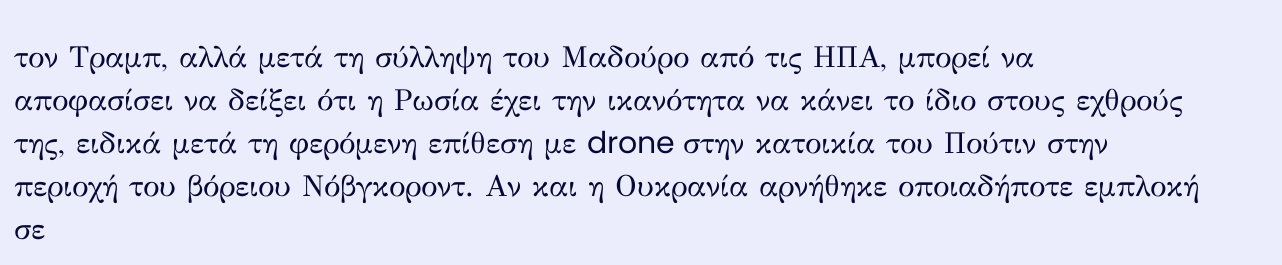τον Τραμπ, αλλά μετά τη σύλληψη του Μαδούρο από τις ΗΠΑ, μπορεί να αποφασίσει να δείξει ότι η Ρωσία έχει την ικανότητα να κάνει το ίδιο στους εχθρούς της, ειδικά μετά τη φερόμενη επίθεση με drone στην κατοικία του Πούτιν στην περιοχή του βόρειου Νόβγκοροντ. Αν και η Ουκρανία αρνήθηκε οποιαδήποτε εμπλοκή σε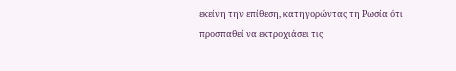εκείνη την επίθεση, κατηγορώντας τη Ρωσία ότι προσπαθεί να εκτροχιάσει τις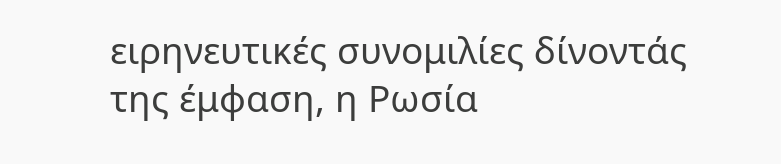ειρηνευτικές συνομιλίες δίνοντάς της έμφαση, η Ρωσία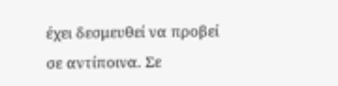έχει δεσμευθεί να προβεί σε αντίποινα. Σε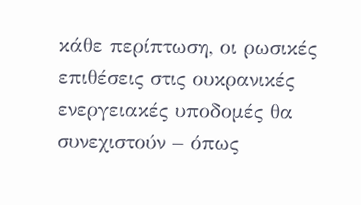κάθε περίπτωση, οι ρωσικές επιθέσεις στις ουκρανικές ενεργειακές υποδομές θα συνεχιστούν – όπως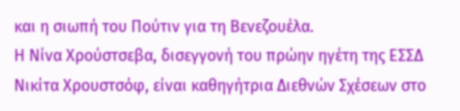και η σιωπή του Πούτιν για τη Βενεζουέλα.
Η Νίνα Χρούστσεβα, δισεγγονή του πρώην ηγέτη της ΕΣΣΔ Νικίτα Χρουστσόφ, είναι καθηγήτρια Διεθνών Σχέσεων στο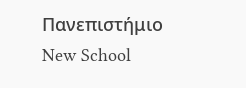Πανεπιστήμιο New School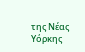της Νέας Υόρκης